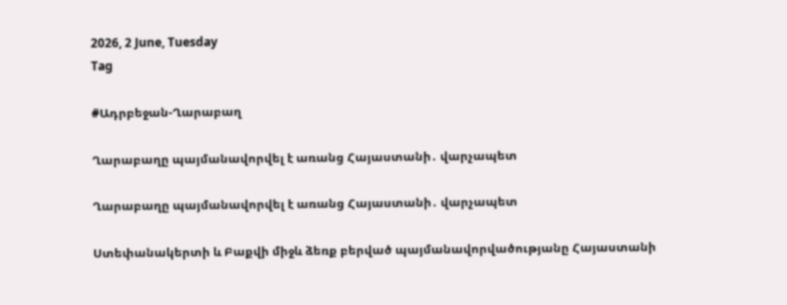2026, 2 June, Tuesday
Tag

#Ադրբեջան-Ղարաբաղ

Ղարաբաղը պայմանավորվել է առանց Հայաստանի․ վարչապետ

Ղարաբաղը պայմանավորվել է առանց Հայաստանի․ վարչապետ

Ստեփանակերտի և Բաքվի միջև ձեռք բերված պայմանավորվածությանը Հայաստանի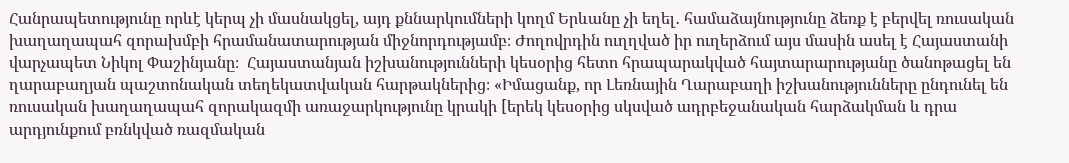Հանրապետությունը որևէ կերպ չի մասնակցել, այդ քննարկումների կողմ Երևանը չի եղել․ համաձայնությունը ձեռք է բերվել ռուսական խաղաղապահ զորախմբի հրամանատարության միջնորդությամբ։ Ժողովրդին ուղղված իր ուղերձում այս մասին ասել է Հայաստանի վարչապետ Նիկոլ Փաշինյանը։  Հայաստանյան իշխանությունների կեսօրից հետո հրապարակված հայտարարությանը ծանոթացել են ղարաբաղյան պաշտոնական տեղեկատվական հարթակներից։ «Իմացանք, որ Լեռնային Ղարաբաղի իշխանությունները ընդունել են ռուսական խաղաղապահ զորակազմի առաջարկությունը կրակի [երեկ կեսօրից սկսված ադրբեջանական հարձակման և դրա արդյունքում բռնկված ռազմական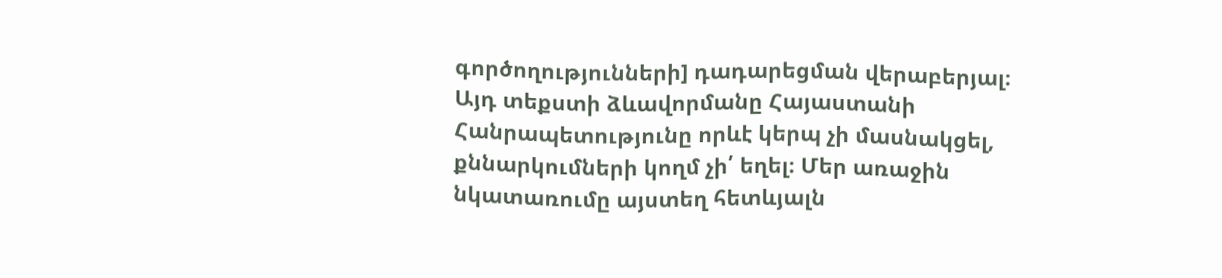գործողությունների] դադարեցման վերաբերյալ։ Այդ տեքստի ձևավորմանը Հայաստանի Հանրապետությունը որևէ կերպ չի մասնակցել, քննարկումների կողմ չի՛ եղել։ Մեր առաջին նկատառումը այստեղ հետևյալն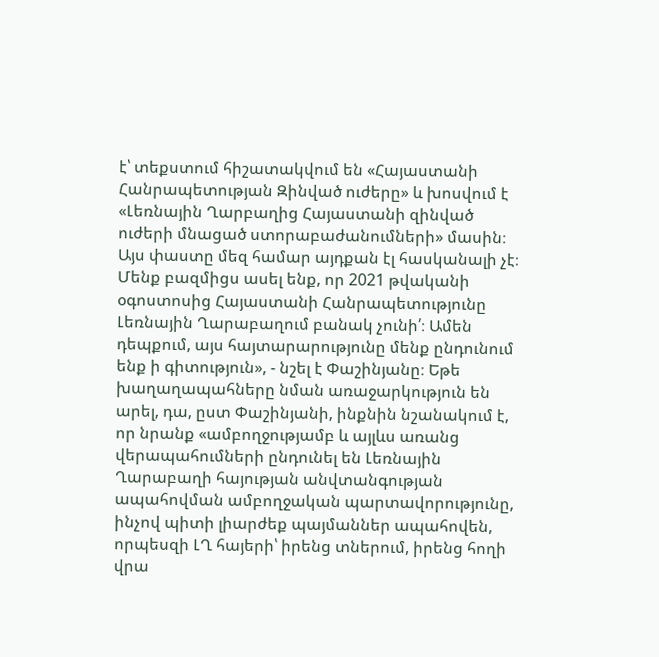է՝ տեքստում հիշատակվում են «Հայաստանի Հանրապետության Զինված ուժերը» և խոսվում է «Լեռնային Ղարբաղից Հայաստանի զինված ուժերի մնացած ստորաբաժանումների» մասին։ Այս փաստը մեզ համար այդքան էլ հասկանալի չէ։ Մենք բազմիցս ասել ենք, որ 2021 թվականի օգոստոսից Հայաստանի Հանրապետությունը Լեռնային Ղարաբաղում բանակ չունի՛։ Ամեն դեպքում, այս հայտարարությունը մենք ընդունում ենք ի գիտություն», - նշել է Փաշինյանը։ Եթե խաղաղապահները նման առաջարկություն են արել, դա, ըստ Փաշինյանի, ինքնին նշանակում է, որ նրանք «ամբողջությամբ և այլևս առանց վերապահումների ընդունել են Լեռնային Ղարաբաղի հայության անվտանգության ապահովման ամբողջական պարտավորությունը, ինչով պիտի լիարժեք պայմաններ ապահովեն, որպեսզի ԼՂ հայերի՝ իրենց տներում, իրենց հողի վրա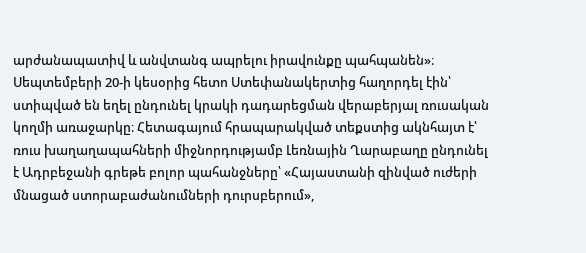արժանապատիվ և անվտանգ ապրելու իրավունքը պահպանեն»։ Սեպտեմբերի 20-ի կեսօրից հետո Ստեփանակերտից հաղորդել էին՝ ստիպված են եղել ընդունել կրակի դադարեցման վերաբերյալ ռուսական կողմի առաջարկը։ Հետագայում հրապարակված տեքստից ակնհայտ է՝ ռուս խաղաղապահների միջնորդությամբ Լեռնային Ղարաբաղը ընդունել է Ադրբեջանի գրեթե բոլոր պահանջները՝ «Հայաստանի զինված ուժերի մնացած ստորաբաժանումների դուրսբերում»,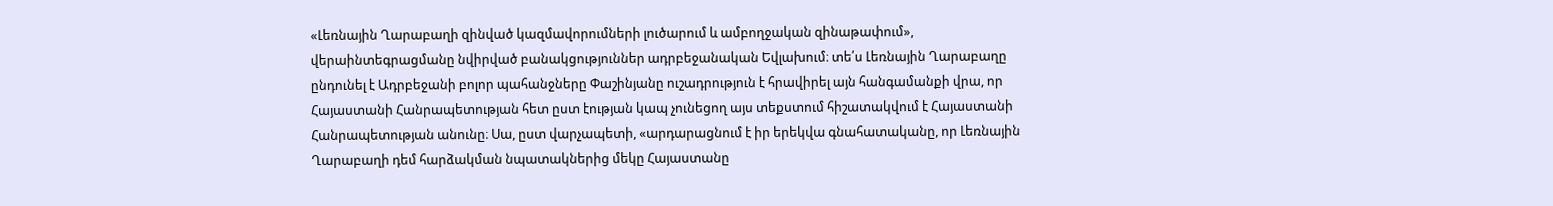«Լեռնային Ղարաբաղի զինված կազմավորումների լուծարում և ամբողջական զինաթափում», վերաինտեգրացմանը նվիրված բանակցություններ ադրբեջանական Եվլախում։ տե՛ս Լեռնային Ղարաբաղը ընդունել է Ադրբեջանի բոլոր պահանջները Փաշինյանը ուշադրություն է հրավիրել այն հանգամանքի վրա, որ Հայաստանի Հանրապետության հետ ըստ էության կապ չունեցող այս տեքստում հիշատակվում է Հայաստանի Հանրապետության անունը։ Սա, ըստ վարչապետի, «արդարացնում է իր երեկվա գնահատականը, որ Լեռնային Ղարաբաղի դեմ հարձակման նպատակներից մեկը Հայաստանը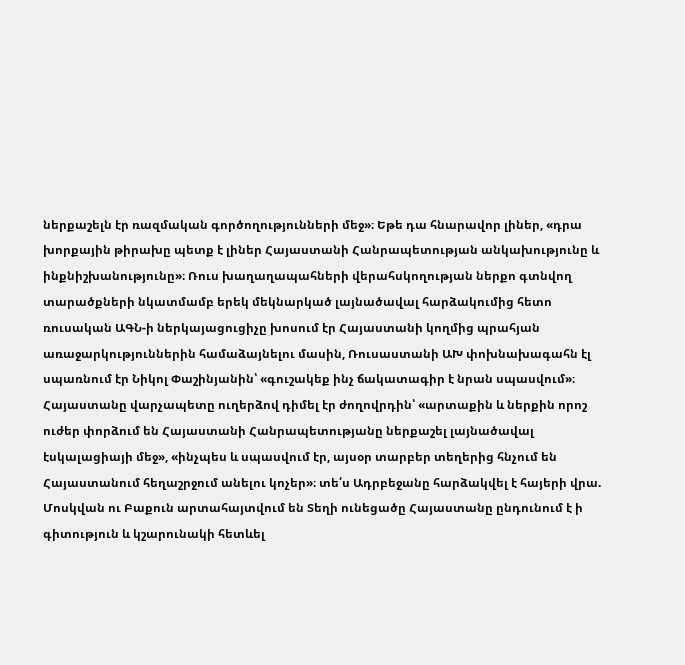ներքաշելն էր ռազմական գործողությունների մեջ»։ Եթե դա հնարավոր լիներ, «դրա խորքային թիրախը պետք է լիներ Հայաստանի Հանրապետության անկախությունը և ինքնիշխանությունը»։ Ռուս խաղաղապահների վերահսկողության ներքո գտնվող տարածքների նկատմամբ երեկ մեկնարկած լայնածավալ հարձակումից հետո ռուսական ԱԳՆ-ի ներկայացուցիչը խոսում էր Հայաստանի կողմից պրահյան առաջարկություններին համաձայնելու մասին, Ռուսաստանի ԱԽ փոխնախագահն էլ սպառնում էր Նիկոլ Փաշինյանին՝ «գուշակեք ինչ ճակատագիր է նրան սպասվում»։ Հայաստանը վարչապետը ուղերձով դիմել էր ժողովրդին՝ «արտաքին և ներքին որոշ ուժեր փորձում են Հայաստանի Հանրապետությանը ներքաշել լայնածավալ էսկալացիայի մեջ», «ինչպես և սպասվում էր, այսօր տարբեր տեղերից հնչում են Հայաստանում հեղաշրջում անելու կոչեր»։ տե՛ս Ադրբեջանը հարձակվել է հայերի վրա. Մոսկվան ու Բաքուն արտահայտվում են Տեղի ունեցածը Հայաստանը ընդունում է ի գիտություն և կշարունակի հետևել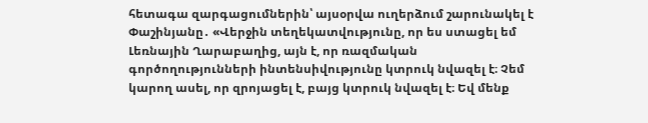հետագա զարգացումներին՝ այսօրվա ուղերձում շարունակել է Փաշինյանը․ «Վերջին տեղեկատվությունը, որ ես ստացել եմ Լեռնային Ղարաբաղից, այն է, որ ռազմական գործողությունների ինտենսիվությունը կտրուկ նվազել է։ Չեմ կարող ասել, որ զրոյացել է, բայց կտրուկ նվազել է։ Եվ մենք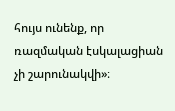հույս ունենք, որ ռազմական էսկալացիան չի շարունակվի»։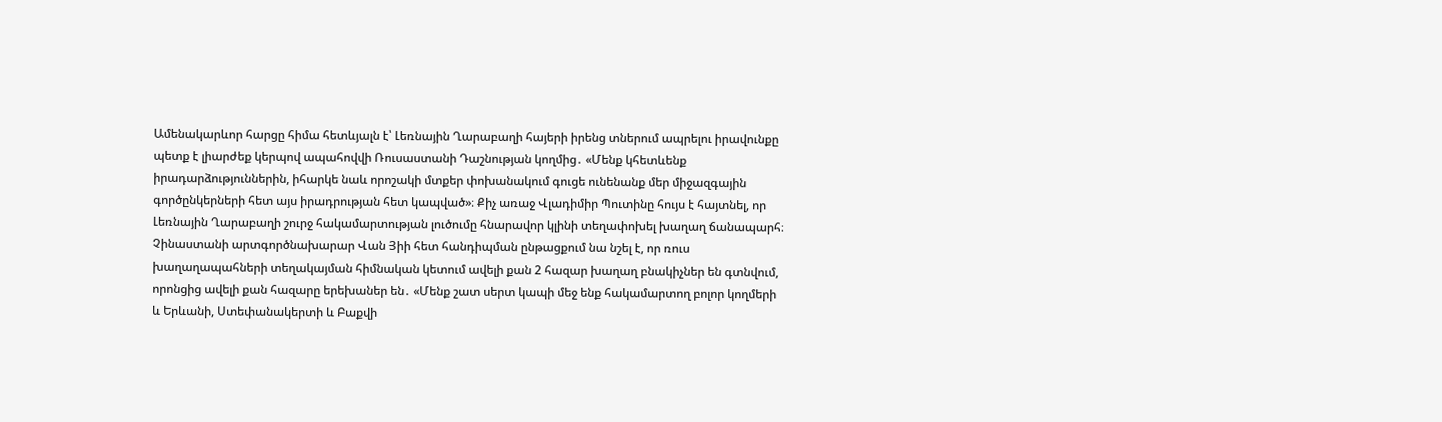Ամենակարևոր հարցը հիմա հետևյալն է՝ Լեռնային Ղարաբաղի հայերի իրենց տներում ապրելու իրավունքը պետք է լիարժեք կերպով ապահովվի Ռուսաստանի Դաշնության կողմից․ «Մենք կհետևենք իրադարձություններին, իհարկե նաև որոշակի մտքեր փոխանակում գուցե ունենանք մեր միջազգային գործընկերների հետ այս իրադրության հետ կապված»։ Քիչ առաջ Վլադիմիր Պուտինը հույս է հայտնել, որ Լեռնային Ղարաբաղի շուրջ հակամարտության լուծումը հնարավոր կլինի տեղափոխել խաղաղ ճանապարհ։ Չինաստանի արտգործնախարար Վան Յիի հետ հանդիպման ընթացքում նա նշել է, որ ռուս խաղաղապահների տեղակայման հիմնական կետում ավելի քան 2 հազար խաղաղ բնակիչներ են գտնվում, որոնցից ավելի քան հազարը երեխաներ են․ «Մենք շատ սերտ կապի մեջ ենք հակամարտող բոլոր կողմերի և Երևանի, Ստեփանակերտի և Բաքվի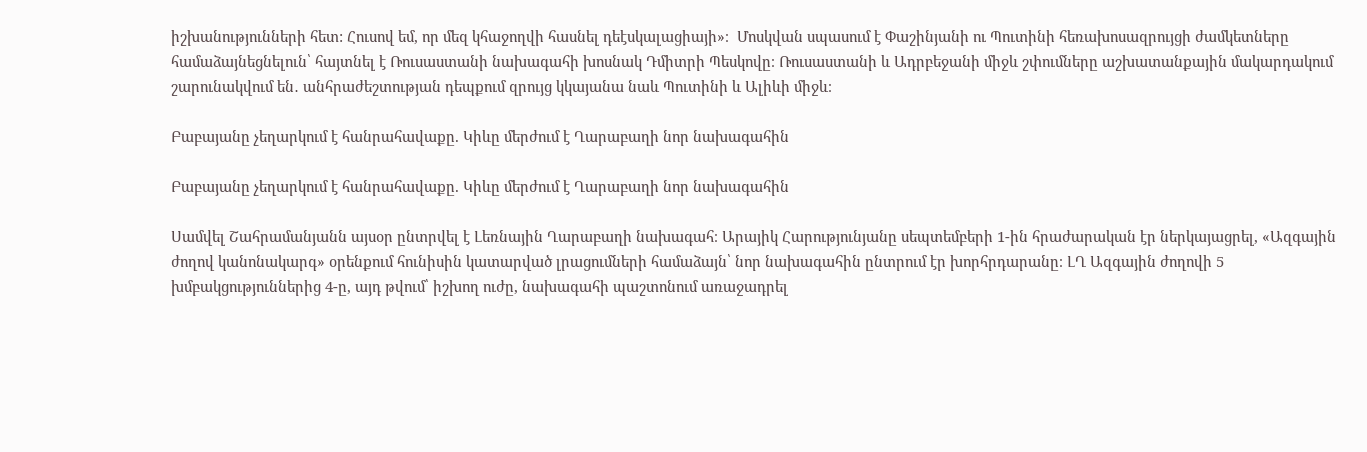իշխանությունների հետ: Հուսով եմ, որ մեզ կհաջողվի հասնել դեէսկալացիայի»։  Մոսկվան սպասում է Փաշինյանի ու Պուտինի հեռախոսազրույցի ժամկետները համաձայնեցնելուն՝ հայտնել է Ռուսաստանի նախագահի խոսնակ Դմիտրի Պեսկովը։ Ռուսաստանի և Ադրբեջանի միջև շփումները աշխատանքային մակարդակում շարունակվում են․ անհրաժեշտության դեպքում զրույց կկայանա նաև Պուտինի և Ալիևի միջև։

Բաբայանը չեղարկում է հանրահավաքը. Կիևը մերժում է Ղարաբաղի նոր նախագահին

Բաբայանը չեղարկում է հանրահավաքը. Կիևը մերժում է Ղարաբաղի նոր նախագահին

Սամվել Շահրամանյանն այսօր ընտրվել է Լեռնային Ղարաբաղի նախագահ։ Արայիկ Հարությունյանը սեպտեմբերի 1-ին հրաժարական էր ներկայացրել, «Ազգային ժողով կանոնակարգ» օրենքում հունիսին կատարված լրացումների համաձայն՝ նոր նախագահին ընտրում էր խորհրդարանը։ ԼՂ Ազգային ժողովի 5 խմբակցություններից 4-ը, այդ թվում՝ իշխող ուժը, նախագահի պաշտոնում առաջադրել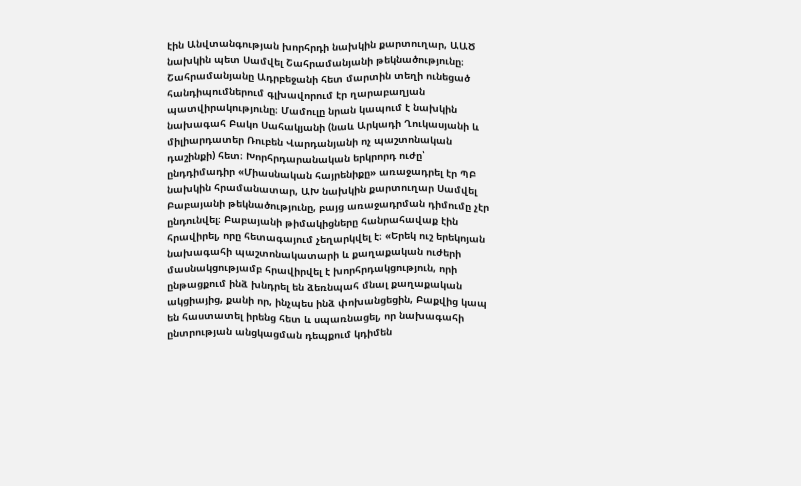էին Անվտանգության խորհրդի նախկին քարտուղար, ԱԱԾ նախկին պետ Սամվել Շահրամանյանի թեկնածությունը։ Շահրամանյանը Ադրբեջանի հետ մարտին տեղի ունեցած հանդիպումներում գլխավորում էր ղարաբաղյան պատվիրակությունը։ Մամուլը նրան կապում է նախկին նախագահ Բակո Սահակյանի (նաև Արկադի Ղուկասյանի և միլիարդատեր Ռուբեն Վարդանյանի ոչ պաշտոնական դաշինքի) հետ։ Խորհրդարանական երկրորդ ուժը՝ ընդդիմադիր «Միասնական հայրենիքը» առաջադրել էր ՊԲ նախկին հրամանատար, ԱԽ նախկին քարտուղար Սամվել Բաբայանի թեկնածությունը, բայց առաջադրման դիմումը չէր ընդունվել։ Բաբայանի թիմակիցները հանրահավաք էին հրավիրել, որը հետագայում չեղարկվել է։ «Երեկ ուշ երեկոյան նախագահի պաշտոնակատարի և քաղաքական ուժերի մասնակցությամբ հրավիրվել է խորհրդակցություն, որի ընթացքում ինձ խնդրել են ձեռնպահ մնալ քաղաքական ակցիայից, քանի որ, ինչպես ինձ փոխանցեցին, Բաքվից կապ են հաստատել իրենց հետ և սպառնացել, որ նախագահի ընտրության անցկացման դեպքում կդիմեն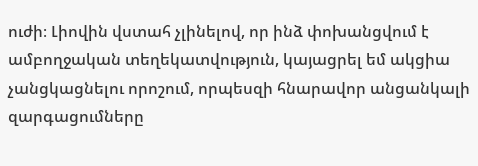ուժի։ Լիովին վստահ չլինելով, որ ինձ փոխանցվում է ամբողջական տեղեկատվություն, կայացրել եմ ակցիա չանցկացնելու որոշում, որպեսզի հնարավոր անցանկալի զարգացումները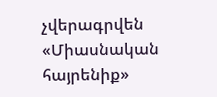չվերագրվեն «Միասնական հայրենիք»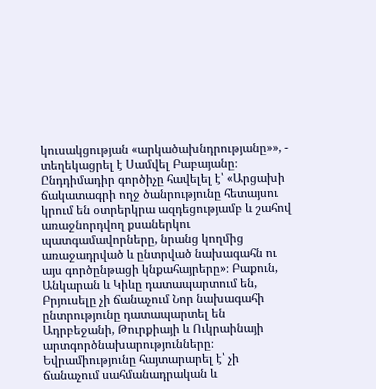կուսակցության «արկածախնդրությանը»», - տեղեկացրել է Սամվել Բաբայանը։ Ընդդիմադիր գործիչը հավելել է՝ «Արցախի ճակատագրի ողջ ծանրությունը հետայսու կրում են օտրերկրա ազդեցությամբ և շահով առաջնորդվող քսաներկու պատգամավորները, նրանց կողմից առաջադրված և ընտրված նախագահն ու այս գործընթացի կնքահայրերը»։ Բաքուն, Անկարան և Կիևը դատապարտում են, Բրյուսելը չի ճանաչում Նոր նախագահի ընտրությունը դատապարտել են Ադրբեջանի, Թուրքիայի և Ուկրաինայի արտգործնախարությունները։ Եվրամիությունը հայտարարել է՝ չի ճանաչում սահմանադրական և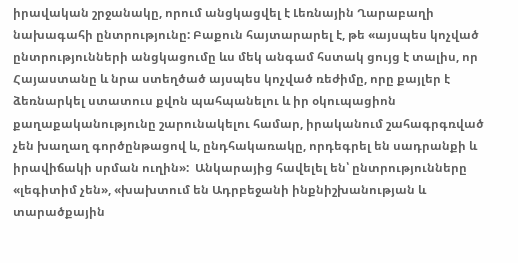իրավական շրջանակը, որում անցկացվել է Լեռնային Ղարաբաղի նախագահի ընտրությունը: Բաքուն հայտարարել է, թե «այսպես կոչված ընտրությունների անցկացումը ևս մեկ անգամ հստակ ցույց է տալիս, որ Հայաստանը և նրա ստեղծած այսպես կոչված ռեժիմը, որը քայլեր է ձեռնարկել ստատուս քվոն պահպանելու և իր օկուպացիոն քաղաքականությունը շարունակելու համար, իրականում շահագրգռված չեն խաղաղ գործընթացով և, ընդհակառակը, որդեգրել են սադրանքի և իրավիճակի սրման ուղին»:  Անկարայից հավելել են՝ ընտրությունները «լեգիտիմ չեն», «խախտում են Ադրբեջանի ինքնիշխանության և տարածքային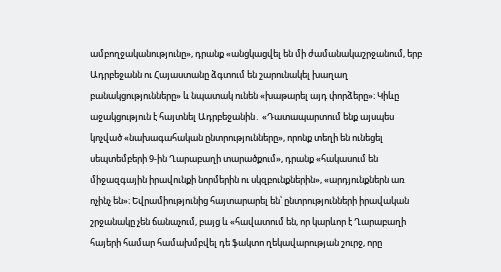ամբողջականությունը», դրանք «անցկացվել են մի ժամանակաշրջանում, երբ Ադրբեջանն ու Հայաստանը ձգտում են շարունակել խաղաղ բանակցությունները» և նպատակ ունեն «խաթարել այդ փորձերը»։ Կիևը աջակցություն է հայտնել Ադրբեջանին․ «Դատապարտում ենք այսպես կոչված «նախագահական ընտրությունները», որոնք տեղի են ունեցել սեպտեմբերի 9-ին Ղարաբաղի տարածքում», դրանք «հակասում են միջազգային իրավունքի նորմերին ու սկզբունքներին», «արդյունքներն առ ոչինչ են»։ Եվրամիությունից հայտարարել են՝ ընտրությունների իրավական շրջանակը չեն ճանաչում, բայց և «հավատում են, որ կարևոր է Ղարաբաղի հայերի համար համախմբվել դե ֆակտո ղեկավարության շուրջ, որը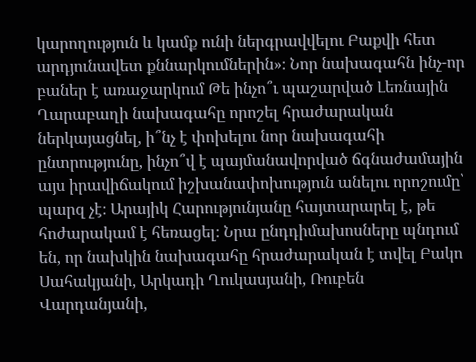կարողություն և կամք ունի ներգրավվելու Բաքվի հետ արդյունավետ քննարկումներին»։ Նոր նախագահն ինչ-որ բաներ է առաջարկում Թե ինչո՞ւ պաշարված Լեռնային Ղարաբաղի նախագահը որոշել հրաժարական ներկայացնել, ի՞նչ է փոխելու նոր նախագահի ընտրությունը, ինչո՞վ է պայմանավորված ճգնաժամային այս իրավիճակում իշխանափոխություն անելու որոշումը՝ պարզ չէ։ Արայիկ Հարությունյանը հայտարարել է, թե հոժարակամ է հեռացել։ Նրա ընդդիմախոսները պնդում են, որ նախկին նախագահը հրաժարական է տվել Բակո Սահակյանի, Արկադի Ղուկասյանի, Ռուբեն Վարդանյանի,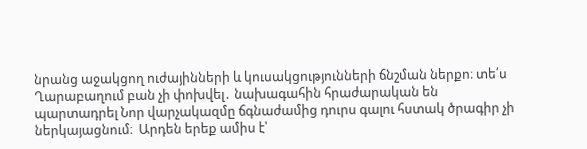նրանց աջակցող ուժայինների և կուսակցությունների ճնշման ներքո։ տե՛ս Ղարաբաղում բան չի փոխվել․ նախագահին հրաժարական են պարտադրել Նոր վարչակազմը ճգնաժամից դուրս գալու հստակ ծրագիր չի ներկայացնում։  Արդեն երեք ամիս է՝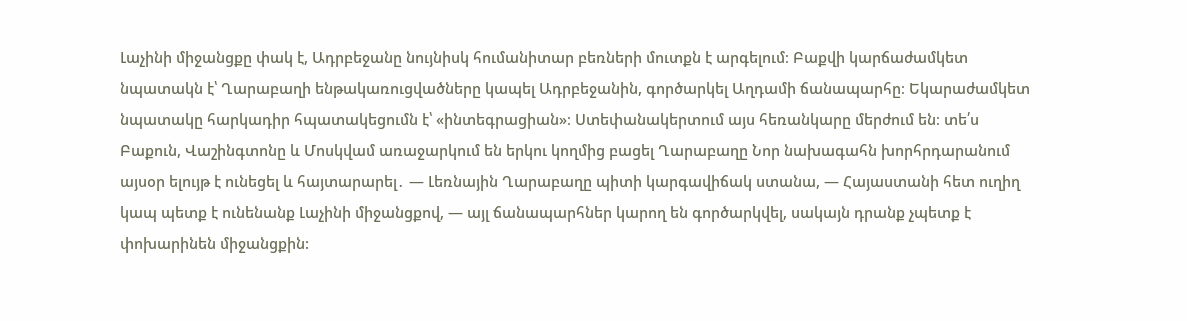Լաչինի միջանցքը փակ է, Ադրբեջանը նույնիսկ հումանիտար բեռների մուտքն է արգելում։ Բաքվի կարճաժամկետ նպատակն է՝ Ղարաբաղի ենթակառուցվածները կապել Ադրբեջանին, գործարկել Աղդամի ճանապարհը։ Եկարաժամկետ նպատակը հարկադիր հպատակեցումն է՝ «ինտեգրացիան»։ Ստեփանակերտում այս հեռանկարը մերժում են։ տե՛ս Բաքուն, Վաշինգտոնը և Մոսկվամ առաջարկում են երկու կողմից բացել Ղարաբաղը Նոր նախագահն խորհրդարանում այսօր ելույթ է ունեցել և հայտարարել․ — Լեռնային Ղարաբաղը պիտի կարգավիճակ ստանա, — Հայաստանի հետ ուղիղ կապ պետք է ունենանք Լաչինի միջանցքով, — այլ ճանապարհներ կարող են գործարկվել, սակայն դրանք չպետք է փոխարինեն միջանցքին: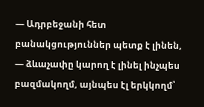— Ադրբեջանի հետ բանակցություններ պետք է լինեն, — ձևաչափը կարող է լինել ինչպես բազմակողմ, այնպես էլ երկկողմ՝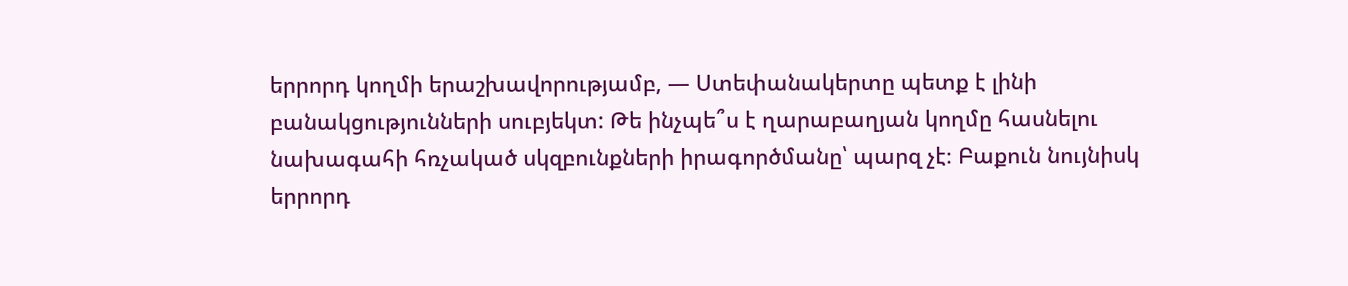երրորդ կողմի երաշխավորությամբ, — Ստեփանակերտը պետք է լինի բանակցությունների սուբյեկտ: Թե ինչպե՞ս է ղարաբաղյան կողմը հասնելու նախագահի հռչակած սկզբունքների իրագործմանը՝ պարզ չէ։ Բաքուն նույնիսկ երրորդ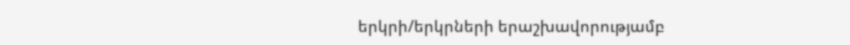երկրի/երկրների երաշխավորությամբ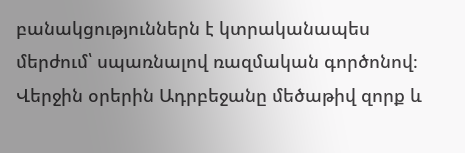բանակցություններն է կտրականապես մերժում՝ սպառնալով ռազմական գործոնով։ Վերջին օրերին Ադրբեջանը մեծաթիվ զորք և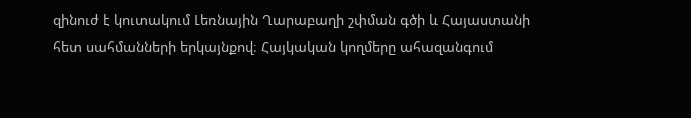զինուժ է կուտակում Լեռնային Ղարաբաղի շփման գծի և Հայաստանի հետ սահմանների երկայնքով։ Հայկական կողմերը ահազանգում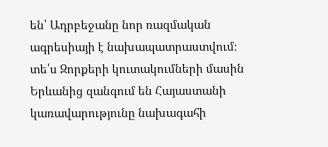են՝ Ադրբեջանը նոր ռազմական ագրեսիայի է նախապատրաստվում։ տե՛ս Զորքերի կուտակումների մասին Երևանից զանգում են Հայաստանի կառավարությունը նախագահի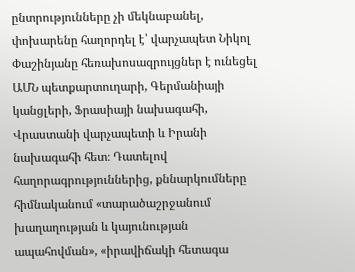ընտրությունները չի մեկնաբանել, փոխարենը հաղորդել է՝ վարչապետ Նիկոլ Փաշինյանը հեռախոսազրույցներ է ունեցել ԱՄՆ պետքարտուղարի, Գերմանիայի կանցլերի, Ֆրասիայի նախագահի, Վրաստանի վարչապետի և Իրանի նախագահի հետ։ Դատելով հաղորագրություններից, քննարկումները հիմնականում «տարածաշրջանում խաղաղության և կայունության ապահովման», «իրավիճակի հետագա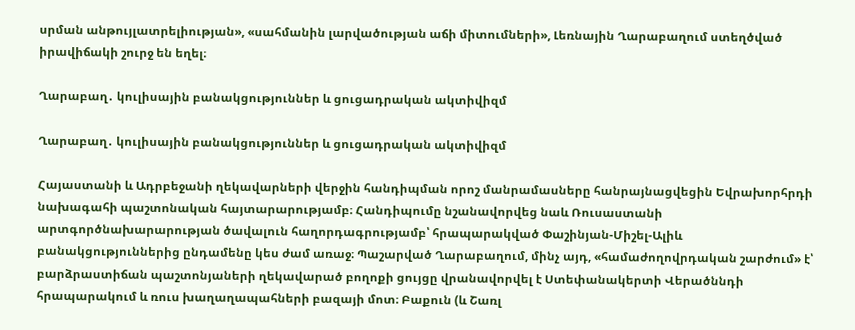սրման անթույլատրելիության», «սահմանին լարվածության աճի միտումների», Լեռնային Ղարաբաղում ստեղծված իրավիճակի շուրջ են եղել։

Ղարաբաղ․ կուլիսային բանակցություններ և ցուցադրական ակտիվիզմ

Ղարաբաղ․ կուլիսային բանակցություններ և ցուցադրական ակտիվիզմ

Հայաստանի և Ադրբեջանի ղեկավարների վերջին հանդիպման որոշ մանրամասները հանրայնացվեցին Եվրախորհրդի նախագահի պաշտոնական հայտարարությամբ։ Հանդիպումը նշանավորվեց նաև Ռուսաստանի արտգործնախարարության ծավալուն հաղորդագրությամբ՝ հրապարակված Փաշինյան-Միշել-Ալիև բանակցություններից ընդամենը կես ժամ առաջ։ Պաշարված Ղարաբաղում, մինչ այդ, «համաժողովրդական շարժում» է՝ բարձրաստիճան պաշտոնյաների ղեկավարած բողոքի ցույցը վրանավորվել է Ստեփանակերտի Վերածննդի հրապարակում և ռուս խաղաղապահների բազայի մոտ։ Բաքուն (և Շառլ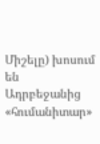Միշելը) խոսում են Ադրբեջանից «հումանիտար»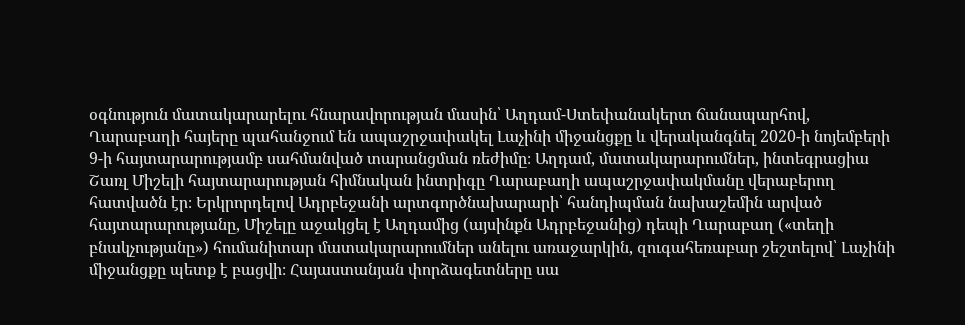օգնություն մատակարարելու հնարավորության մասին՝ Աղդամ-Ստեփանակերտ ճանապարհով, Ղարաբաղի հայերը պահանջում են ապաշրջափակել Լաչինի միջանցքը և վերականգնել 2020-ի նոյեմբերի 9-ի հայտարարությամբ սահմանված տարանցման ռեժիմը։ Աղդամ, մատակարարումներ, ինտեգրացիա Շառլ Միշելի հայտարարության հիմնական ինտրիգը Ղարաբաղի ապաշրջափակմանը վերաբերող հատվածն էր։ Երկրորդելով Ադրբեջանի արտգործնախարարի՝ հանդիպման նախաշեմին արված հայտարարությանը, Միշելը աջակցել է Աղդամից (այսինքն Ադրբեջանից) դեպի Ղարաբաղ («տեղի բնակչությանը») հումանիտար մատակարարումներ անելու առաջարկին, զուգահեռաբար շեշտելով՝ Լաչինի միջանցքը պետք է բացվի։ Հայաստանյան փորձագետները սա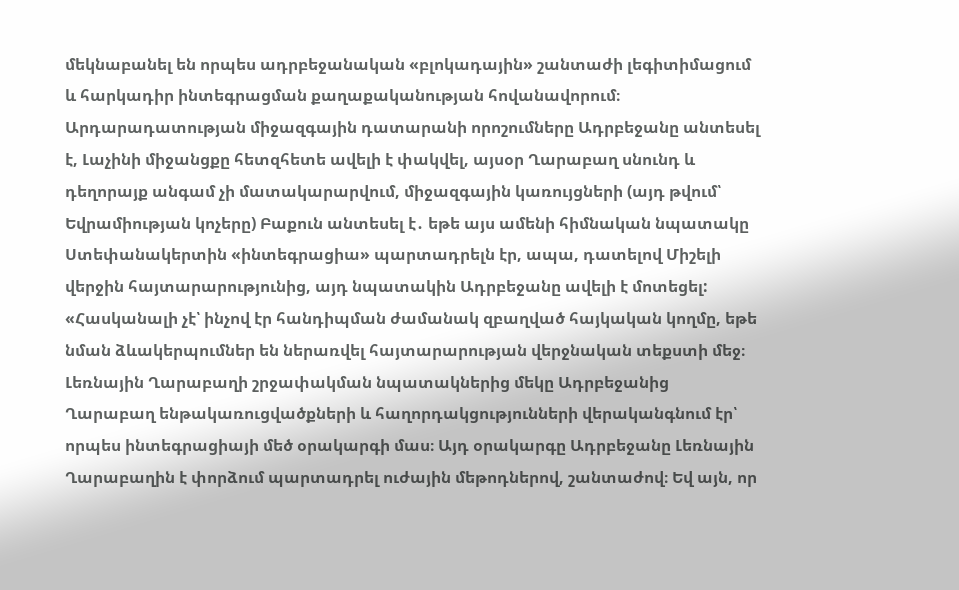մեկնաբանել են որպես ադրբեջանական «բլոկադային» շանտաժի լեգիտիմացում և հարկադիր ինտեգրացման քաղաքականության հովանավորում։  Արդարադատության միջազգային դատարանի որոշումները Ադրբեջանը անտեսել է, Լաչինի միջանցքը հետզհետե ավելի է փակվել, այսօր Ղարաբաղ սնունդ և դեղորայք անգամ չի մատակարարվում, միջազգային կառույցների (այդ թվում՝ Եվրամիության կոչերը) Բաքուն անտեսել է․ եթե այս ամենի հիմնական նպատակը Ստեփանակերտին «ինտեգրացիա» պարտադրելն էր, ապա, դատելով Միշելի վերջին հայտարարությունից, այդ նպատակին Ադրբեջանը ավելի է մոտեցել: «Հասկանալի չէ՝ ինչով էր հանդիպման ժամանակ զբաղված հայկական կողմը, եթե նման ձևակերպումներ են ներառվել հայտարարության վերջնական տեքստի մեջ։ Լեռնային Ղարաբաղի շրջափակման նպատակներից մեկը Ադրբեջանից Ղարաբաղ ենթակառուցվածքների և հաղորդակցությունների վերականգնում էր՝ որպես ինտեգրացիայի մեծ օրակարգի մաս։ Այդ օրակարգը Ադրբեջանը Լեռնային Ղարաբաղին է փորձում պարտադրել ուժային մեթոդներով, շանտաժով։ Եվ այն, որ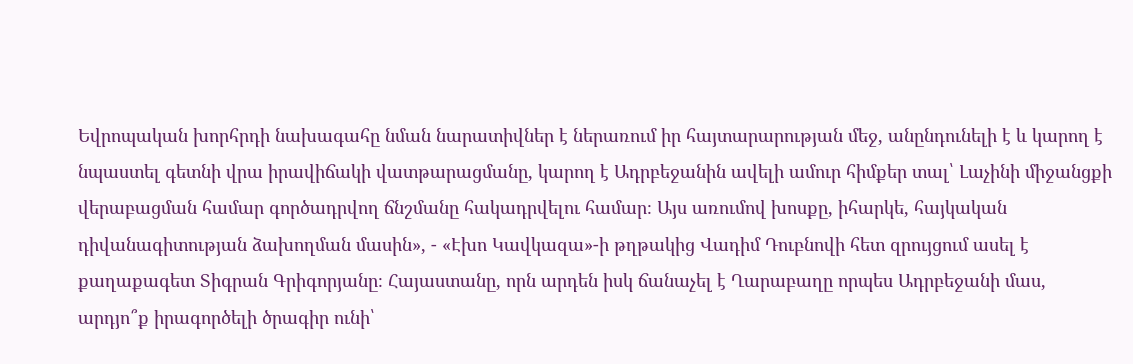Եվրոպական խորհրդի նախագահը նման նարատիվներ է ներառում իր հայտարարության մեջ, անընդունելի է և կարող է նպաստել գետնի վրա իրավիճակի վատթարացմանը, կարող է Ադրբեջանին ավելի ամուր հիմքեր տալ՝ Լաչինի միջանցքի վերաբացման համար գործադրվող ճնշմանը հակադրվելու համար։ Այս առումով խոսքը, իհարկե, հայկական դիվանագիտության ձախողման մասին», - «Էխո Կավկազա»-ի թղթակից Վադիմ Դուբնովի հետ զրույցում ասել է քաղաքագետ Տիգրան Գրիգորյանը։ Հայաստանը, որն արդեն իսկ ճանաչել է Ղարաբաղը որպես Ադրբեջանի մաս, արդյո՞ք իրագործելի ծրագիր ունի՝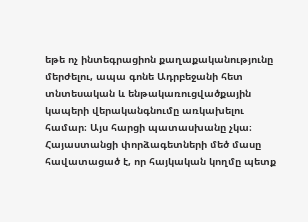եթե ոչ ինտեգրացիոն քաղաքականությունը մերժելու, ապա գոնե Ադրբեջանի հետ տնտեսական և ենթակառուցվածքային կապերի վերականգնումը առկախելու համար։ Այս հարցի պատասխանը չկա։ Հայաստանցի փորձագետների մեծ մասը հավատացած է, որ հայկական կողմը պետք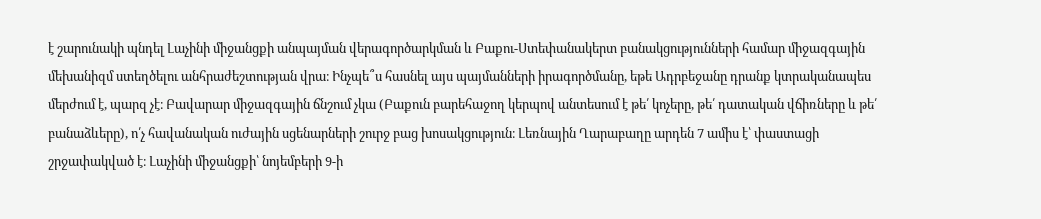է շարունակի պնդել Լաչինի միջանցքի անպայման վերագործարկման և Բաքու-Ստեփանակերտ բանակցությունների համար միջազգային մեխանիզմ ստեղծելու անհրաժեշտության վրա։ Ինչպե՞ս հասնել այս պայմանների իրագործմանը, եթե Ադրբեջանը դրանք կտրականապես մերժում է, պարզ չէ։ Բավարար միջազգային ճնշում չկա (Բաքուն բարեհաջող կերպով անտեսում է թե՛ կոչերը, թե՛ դատական վճիռները և թե՛ բանաձևերը), ո՛չ հավանական ուժային սցենարների շուրջ բաց խոսակցություն։ Լեռնային Ղարաբաղը արդեն 7 ամիս է՝ փաստացի շրջափակված է։ Լաչինի միջանցքի՝ նոյեմբերի 9-ի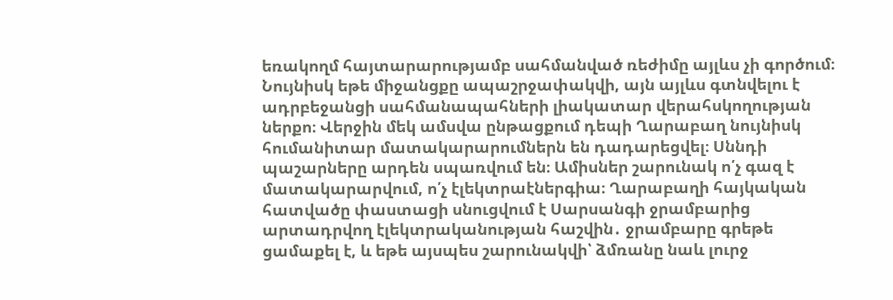եռակողմ հայտարարությամբ սահմանված ռեժիմը այլևս չի գործում։ Նույնիսկ եթե միջանցքը ապաշրջափակվի, այն այլևս գտնվելու է ադրբեջանցի սահմանապահների լիակատար վերահսկողության ներքո։ Վերջին մեկ ամսվա ընթացքում դեպի Ղարաբաղ նույնիսկ հումանիտար մատակարարումներն են դադարեցվել։ Սննդի պաշարները արդեն սպառվում են։ Ամիսներ շարունակ ո՛չ գազ է մատակարարվում, ո՛չ էլեկտրաէներգիա։ Ղարաբաղի հայկական հատվածը փաստացի սնուցվում է Սարսանգի ջրամբարից արտադրվող էլեկտրականության հաշվին․ ջրամբարը գրեթե ցամաքել է, և եթե այսպես շարունակվի՝ ձմռանը նաև լուրջ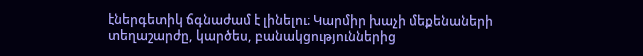էներգետիկ ճգնաժամ է լինելու։ Կարմիր խաչի մեքենաների տեղաշարժը, կարծես, բանակցություններից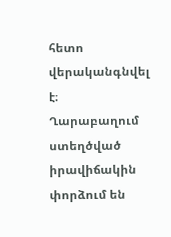հետո վերականգնվել է։  Ղարաբաղում ստեղծված իրավիճակին փորձում են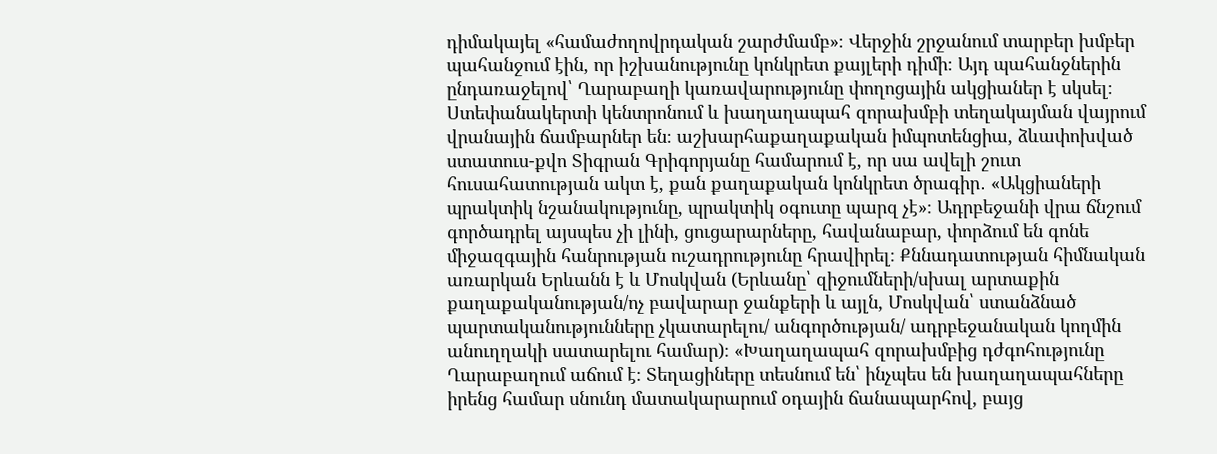դիմակայել «համաժողովրդական շարժմամբ»։ Վերջին շրջանում տարբեր խմբեր պահանջում էին, որ իշխանությունը կոնկրետ քայլերի դիմի։ Այդ պահանջներին ընդառաջելով՝ Ղարաբաղի կառավարությունը փողոցային ակցիաներ է սկսել։ Ստեփանակերտի կենտրոնում և խաղաղապահ զորախմբի տեղակայման վայրում վրանային ճամբարներ են։ աշխարհաքաղաքական իմպոտենցիա, ձևափոխված ստատուս-քվո Տիգրան Գրիգորյանը համարում է, որ սա ավելի շուտ հուսահատության ակտ է, քան քաղաքական կոնկրետ ծրագիր․ «Ակցիաների պրակտիկ նշանակությունը, պրակտիկ օգուտը պարզ չէ»։ Ադրբեջանի վրա ճնշում գործադրել այսպես չի լինի, ցուցարարները, հավանաբար, փորձում են գոնե միջազգային հանրության ուշադրությունը հրավիրել։ Քննադատության հիմնական առարկան Երևանն է և Մոսկվան (Երևանը՝ զիջումների/սխալ արտաքին քաղաքականության/ոչ բավարար ջանքերի և այլն, Մոսկվան՝ ստանձնած պարտականությունները չկատարելու/ անգործության/ ադրբեջանական կողմին անուղղակի սատարելու համար)։ «Խաղաղապահ զորախմբից դժգոհությունը Ղարաբաղում աճում է։ Տեղացիները տեսնում են՝ ինչպես են խաղաղապահները իրենց համար սնունդ մատակարարում օդային ճանապարհով, բայց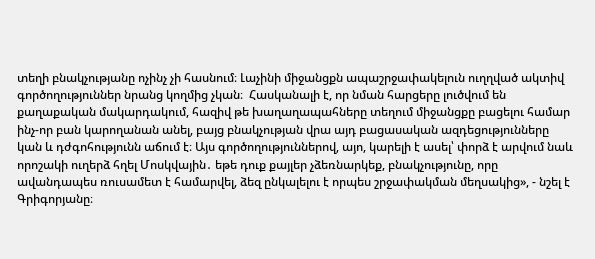տեղի բնակչությանը ոչինչ չի հասնում։ Լաչինի միջանցքն ապաշրջափակելուն ուղղված ակտիվ գործողություններ նրանց կողմից չկան։  Հասկանալի է, որ նման հարցերը լուծվում են քաղաքական մակարդակում, հազիվ թե խաղաղապահները տեղում միջանցքը բացելու համար ինչ-որ բան կարողանան անել, բայց բնակչության վրա այդ բացասական ազդեցությունները կան և դժգոհությունն աճում է։ Այս գործողություններով, այո, կարելի է ասել՝ փորձ է արվում նաև որոշակի ուղերձ հղել Մոսկվային․ եթե դուք քայլեր չձեռնարկեք, բնակչությունը, որը ավանդապես ռուսամետ է համարվել, ձեզ ընկալելու է որպես շրջափակման մեղսակից», - նշել է Գրիգորյանը։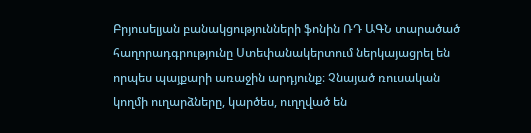Բրյուսելյան բանակցությունների ֆոնին ՌԴ ԱԳՆ տարածած հաղորադգրությունը Ստեփանակերտում ներկայացրել են որպես պայքարի առաջին արդյունք։ Չնայած ռուսական կողմի ուղարձները, կարծես, ուղղված են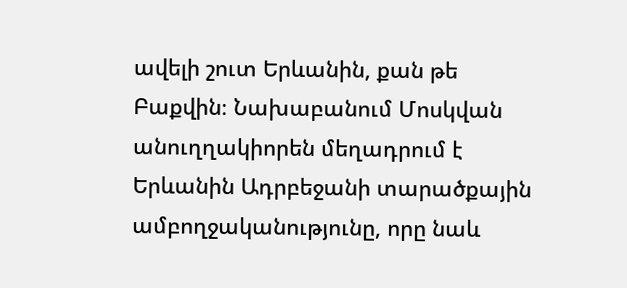ավելի շուտ Երևանին, քան թե Բաքվին։ Նախաբանում Մոսկվան անուղղակիորեն մեղադրում է Երևանին Ադրբեջանի տարածքային ամբողջականությունը, որը նաև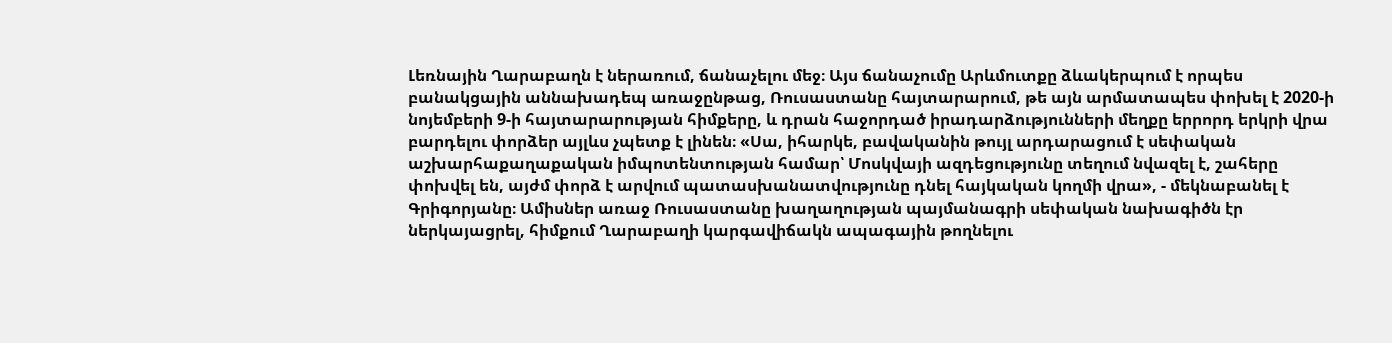Լեռնային Ղարաբաղն է ներառում, ճանաչելու մեջ։ Այս ճանաչումը Արևմուտքը ձևակերպում է որպես բանակցային աննախադեպ առաջընթաց, Ռուսաստանը հայտարարում, թե այն արմատապես փոխել է 2020-ի նոյեմբերի 9-ի հայտարարության հիմքերը, և դրան հաջորդած իրադարձությունների մեղքը երրորդ երկրի վրա բարդելու փորձեր այլևս չպետք է լինեն։ «Սա, իհարկե, բավականին թույլ արդարացում է սեփական աշխարհաքաղաքական իմպոտենտության համար՝ Մոսկվայի ազդեցությունը տեղում նվազել է, շահերը փոխվել են, այժմ փորձ է արվում պատասխանատվությունը դնել հայկական կողմի վրա», - մեկնաբանել է Գրիգորյանը։ Ամիսներ առաջ Ռուսաստանը խաղաղության պայմանագրի սեփական նախագիծն էր ներկայացրել, հիմքում Ղարաբաղի կարգավիճակն ապագային թողնելու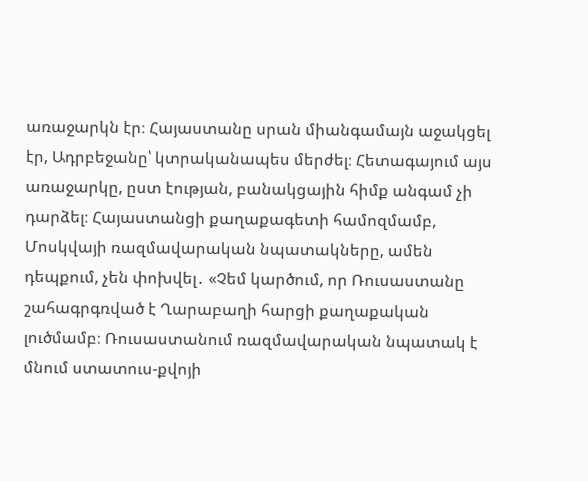առաջարկն էր։ Հայաստանը սրան միանգամայն աջակցել էր, Ադրբեջանը՝ կտրականապես մերժել։ Հետագայում այս առաջարկը, ըստ էության, բանակցային հիմք անգամ չի դարձել։ Հայաստանցի քաղաքագետի համոզմամբ, Մոսկվայի ռազմավարական նպատակները, ամեն դեպքում, չեն փոխվել․ «Չեմ կարծում, որ Ռուսաստանը շահագրգռված է Ղարաբաղի հարցի քաղաքական լուծմամբ։ Ռուսաստանում ռազմավարական նպատակ է մնում ստատուս-քվոյի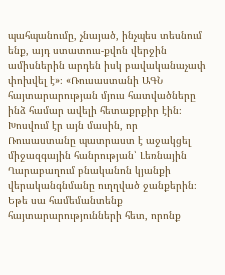պահպանումը, չնայած, ինչպես տեսնում ենք, այդ ստատուս-քվոն վերջին ամիսներին արդեն իսկ բավականաչափ փոխվել է»։ «Ռուսաստանի ԱԳՆ հայտարարության մյուս հատվածները ինձ համար ավելի հետաքրքիր էին։ Խոսվում էր այն մասին, որ Ռուսաստանը պատրաստ է աջակցել միջազգային հանրության՝ Լեռնային Ղարաբաղում բնականոն կյանքի վերականգնմանը ուղղված ջանքերին։ Եթե սա համեմանտենք հայտարարությունների հետ, որոնք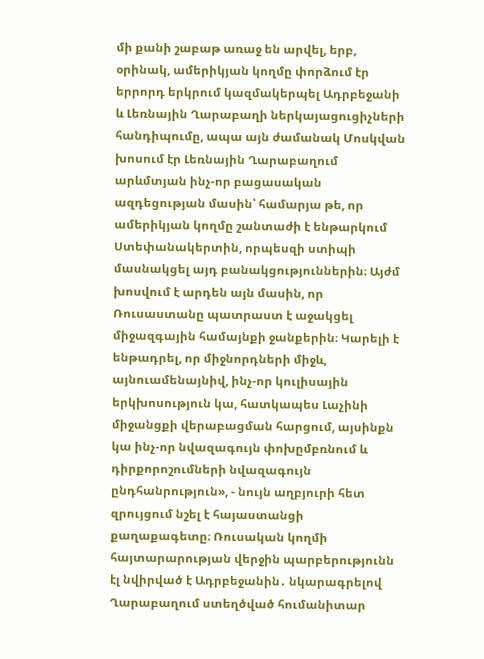մի քանի շաբաթ առաջ են արվել, երբ, օրինակ, ամերիկյան կողմը փորձում էր երրորդ երկրում կազմակերպել Ադրբեջանի և Լեռնային Ղարաբաղի ներկայացուցիչների հանդիպումը, ապա այն ժամանակ Մոսկվան խոսում էր Լեռնային Ղարաբաղում արևմտյան ինչ-որ բացասական ազդեցության մասին՝ համարյա թե, որ ամերիկյան կողմը շանտաժի է ենթարկում Ստեփանակերտին, որպեսզի ստիպի մասնակցել այդ բանակցություններին։ Այժմ խոսվում է արդեն այն մասին, որ Ռուսաստանը պատրաստ է աջակցել միջազգային համայնքի ջանքերին։ Կարելի է ենթադրել, որ միջնորդների միջև, այնուամենայնիվ, ինչ-որ կուլիսային երկխոսություն կա, հատկապես Լաչինի միջանցքի վերաբացման հարցում, այսինքն կա ինչ-որ նվազագույն փոխըմբռնում և դիրքորոշումների նվազագույն ընդհանրություն», - նույն աղբյուրի հետ զրույցում նշել է հայաստանցի քաղաքագետը։ Ռուսական կողմի հայտարարության վերջին պարբերությունն էլ նվիրված է Ադրբեջանին․ նկարագրելով Ղարաբաղում ստեղծված հումանիտար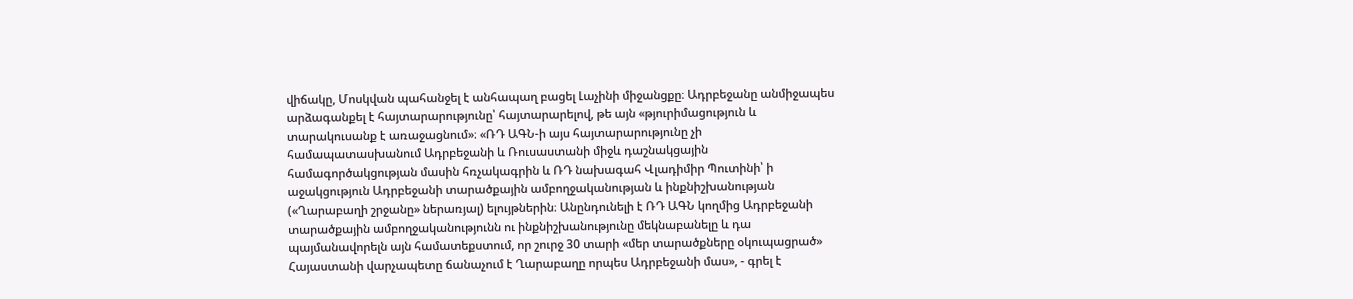վիճակը, Մոսկվան պահանջել է անհապաղ բացել Լաչինի միջանցքը։ Ադրբեջանը անմիջապես արձագանքել է հայտարարությունը՝ հայտարարելով, թե այն «թյուրիմացություն և տարակուսանք է առաջացնում»։ «ՌԴ ԱԳՆ-ի այս հայտարարությունը չի համապատասխանում Ադրբեջանի և Ռուսաստանի միջև դաշնակցային համագործակցության մասին հռչակագրին և ՌԴ նախագահ Վլադիմիր Պուտինի՝ ի աջակցություն Ադրբեջանի տարածքային ամբողջականության և ինքնիշխանության («Ղարաբաղի շրջանը» ներառյալ) ելույթներին։ Անընդունելի է ՌԴ ԱԳՆ կողմից Ադրբեջանի տարածքային ամբողջականությունն ու ինքնիշխանությունը մեկնաբանելը և դա պայմանավորելն այն համատեքստում, որ շուրջ 30 տարի «մեր տարածքները օկուպացրած» Հայաստանի վարչապետը ճանաչում է Ղարաբաղը որպես Ադրբեջանի մաս», - գրել է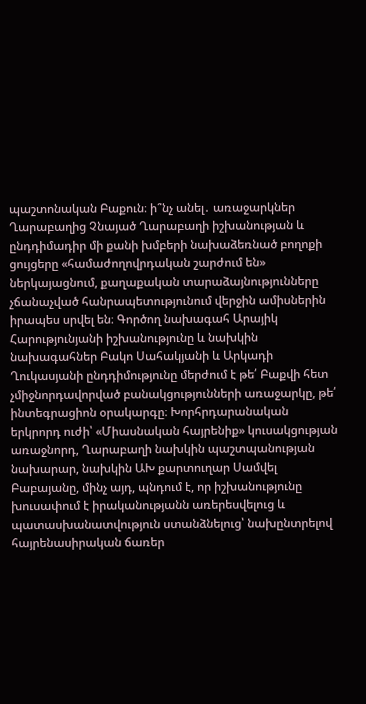պաշտոնական Բաքուն։ ի՞նչ անել․ առաջարկներ Ղարաբաղից Չնայած Ղարաբաղի իշխանության և ընդդիմադիր մի քանի խմբերի նախաձեռնած բողոքի ցույցերը «համաժողովրդական շարժում են» ներկայացնում, քաղաքական տարաձայնությունները չճանաչված հանրապետությունում վերջին ամիսներին իրապես սրվել են։ Գործող նախագահ Արայիկ Հարությունյանի իշխանությունը և նախկին նախագահներ Բակո Սահակյանի և Արկադի Ղուկասյանի ընդդիմությունը մերժում է թե՛ Բաքվի հետ չմիջնորդավորված բանակցությունների առաջարկը, թե՛ ինտեգրացիոն օրակարգը։ Խորհրդարանական երկրորդ ուժի՝ «Միասնական հայրենիք» կուսակցության առաջնորդ, Ղարաբաղի նախկին պաշտպանության նախարար, նախկին ԱԽ քարտուղար Սամվել Բաբայանը, մինչ այդ, պնդում է, որ իշխանությունը խուսափում է իրականությանն առերեսվելուց և պատասխանատվություն ստանձնելուց՝ նախընտրելով հայրենասիրական ճառեր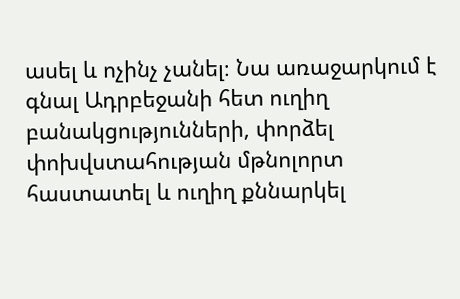ասել և ոչինչ չանել։ Նա առաջարկում է գնալ Ադրբեջանի հետ ուղիղ բանակցությունների, փորձել փոխվստահության մթնոլորտ հաստատել և ուղիղ քննարկել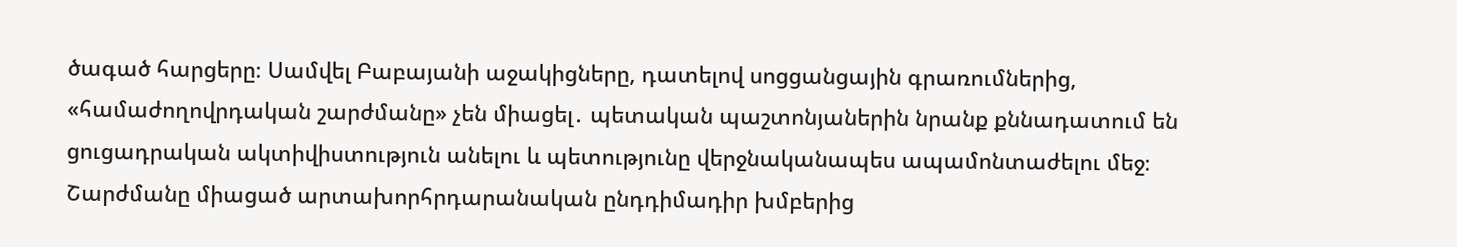ծագած հարցերը։ Սամվել Բաբայանի աջակիցները, դատելով սոցցանցային գրառումներից, «համաժողովրդական շարժմանը» չեն միացել․ պետական պաշտոնյաներին նրանք քննադատում են ցուցադրական ակտիվիստություն անելու և պետությունը վերջնականապես ապամոնտաժելու մեջ։ Շարժմանը միացած արտախորհրդարանական ընդդիմադիր խմբերից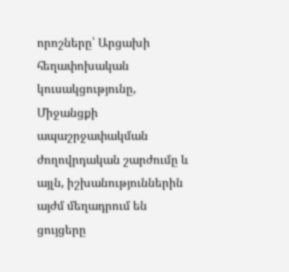որոշները՝ Արցախի հեղափոխական կուսակցությունը, Միջանցքի ապաշրջափակման ժողովրդական շարժումը և այլն, իշխանություններին այժմ մեղադրում են ցույցերը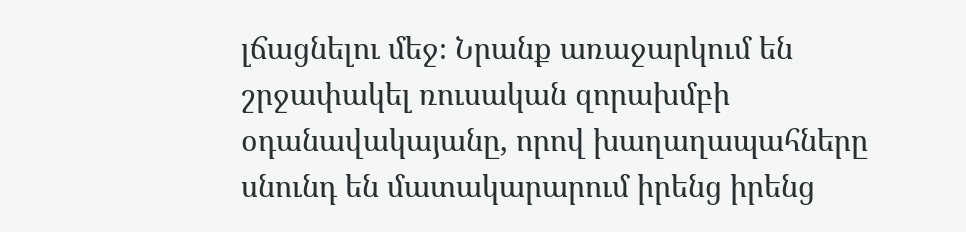լճացնելու մեջ։ Նրանք առաջարկում են շրջափակել ռուսական զորախմբի օդանավակայանը, որով խաղաղապահները սնունդ են մատակարարում իրենց իրենց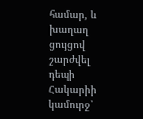համար, և խաղաղ ցույցով շարժվել դեպի Հակարիի կամուրջ՝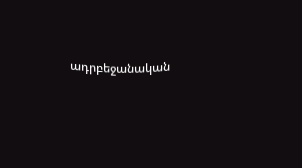ադրբեջանական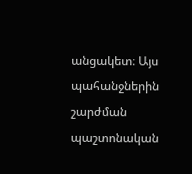անցակետ։ Այս պահանջներին շարժման պաշտոնական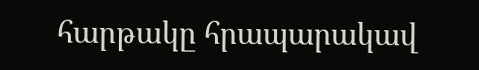հարթակը հրապարակավ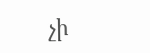չի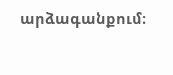արձագանքում։